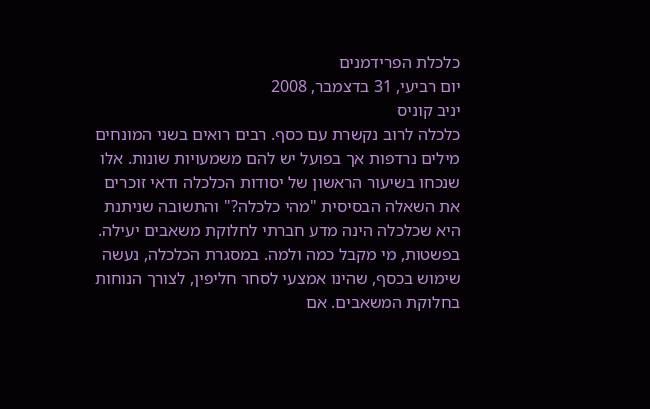כלכלת הפרידמנים
יום רביעי, 31 בדצמבר, 2008
יניב קוניס
כלכלה לרוב נקשרת עם כסף. רבים רואים בשני המונחים מילים נרדפות אך בפועל יש להם משמעויות שונות. אלו שנכחו בשיעור הראשון של יסודות הכלכלה ודאי זוכרים את השאלה הבסיסית "מהי כלכלה?" והתשובה שניתנת היא שכלכלה הינה מדע חברתי לחלוקת משאבים יעילה. בפשטות, מי מקבל כמה ולמה. במסגרת הכלכלה, נעשה שימוש בכסף, שהינו אמצעי לסחר חליפין, לצורך הנוחות בחלוקת המשאבים. אם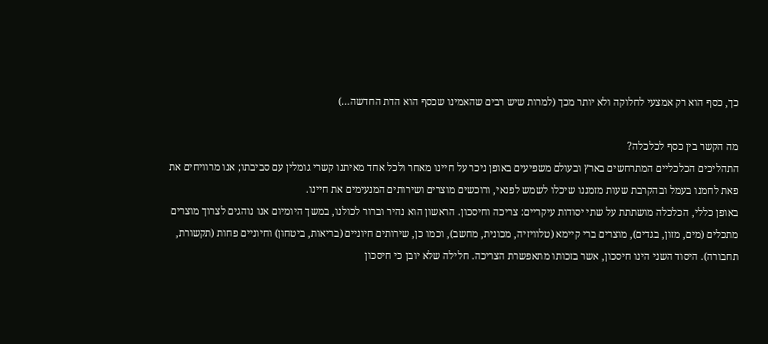כך, כסף הוא רק אמצעי לחלוקה ולא יותר מכך (למרות שיש רבים שהאמינו שכסף הוא הדת החדשה…)

מה הקשר בין כסף לכלכלה?
התהליכים הכלכליים המתרחשים בארץ ובעולם משפיעים באופן ניכר על חיינו מאחר ולכל אחד מאיתנו קשרי גומלין עם סביבתו; אנו מרוויחים את פאת לחמנו בעמל ובהקרבת שעות מזמננו שיכלו לשמש לפנאי, ורוכשים מוצרים ושירותים המנעימים את חיינו.
באופן כללי, הכלכלה מושתתת על שתי יסודות עיקריים: צריכה וחיסכון. הראשון הוא נהיר וברור לכולנו, במשך היומיום אנו נוהגים לצרוך מוצרים מתכלים (מים, מזון, בגדים), מוצרים ברי קיימא (טלוויזיה, מכונית, מחשב), וכמו כן, שירותים חיוניים (בריאות, ביטחון) וחיוניים פחות (תקשורת, תחבורה). היסוד השני הינו חיסכון, אשר בזכותו מתאפשרת הצריכה. חלילה שלא יובן כי חיסכון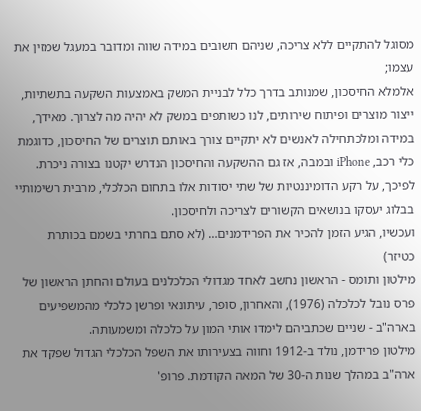מסוגל להתקיים ללא צריכה, שניהם חשובים במידה שווה ומדובר במעגל שמזין את עצמו;
אלמלא החיסכון, שמנותב בדרך כלל לבניית המשק באמצעות השקעה בתשתיות, ייצור מוצרים ופיתוח שירותים, לנו כשותפים במשק לא יהיה מה לצרוך. מאידך, במידה ומלכתחילה לאנשים לא יתקיים צורך באותם תוצרים של החיסכון, כדוגמת כלי רכב, iPhone ובמבה, אז גם ההשקעה והחיסכון הנדרש יקטנו בצורה ניכרת.
לפיכך, על רקע הדומיננטיות של שתי יסודות אלו בתחום הכלכלי, מרבית רשימותיי בבלוג יעסקו בנושאים הקשורים לצריכה ולחיסכון.
ועכשיו, הגיע הזמן להכיר את הפרידמנים… (לא סתם בחרתי בשמם בכותרת כטיזר)
מילטון ותומס - הראשון נחשב לאחד מגדולי הכלכלנים בעולם והחתן הראשון של פרס נובל לכלכלה (1976), והאחרון, סופר, עיתונאי ופרשן כלכלי מהמשפיעים בארה"ב - שניים שכתביהם לימדו אותי המון על כלכלה ומשמעותה.
מילטון פרידמן, נולד ב-1912 וחווה בצעירותו את השפל הכלכלי הגדול שפקד את ארה"ב במהלך שנות ה-30 של המאה הקודמת. פרופ'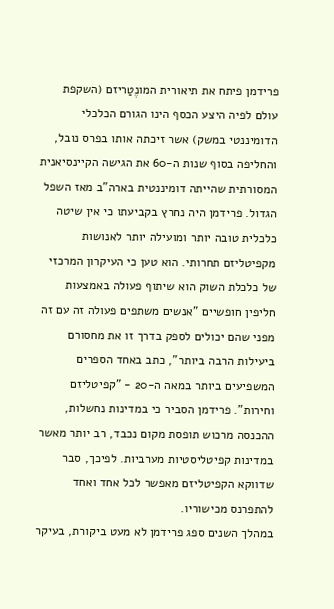פרידמן פיתח את תיאורית המונֶטַריזם (השקפת עולם לפיה היצע הכסף הינו הגורם הכלכלי הדומיננטי במשק) אשר זיכתה אותו בפרס נובל, והחליפה בסוף שנות ה-60 את הגישה הקיינסיאנית המסורתית שהייתה דומיננטית בארה"ב מאז השפל הגדול. פרידמן היה נחרץ בקביעתו כי אין שיטה כלכלית טובה יותר ומועילה יותר לאנושות מקפיטליזם תחרותי. הוא טען כי העיקרון המרכזי של כלכלת השוק הוא שיתוף פעולה באמצעות חליפין חופשיים "אנשים משתפים פעולה זה עם זה מפני שהם יכולים לספק בדרך זו את מחסורם ביעילות הרבה ביותר", כתב באחד הספרים המשפיעים ביותר במאה ה-20 - "קפיטליזם וחירות". פרידמן הסביר כי במדינות נחשלות, ההכנסה מרכוש תופסת מקום נכבד, רב יותר מאשר במדינות קפיטליסטיות מערביות. לפיכך, סבר שדווקא הקפיטליזם מאפשר לכל אחד ואחד להתפרנס מכישוריו.
במהלך השנים ספג פרידמן לא מעט ביקורת, בעיקר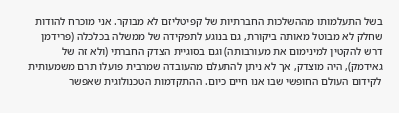בשל התעלמותו מההשלכות החברתיות של קפיטליזם לא מבוקר. אני מוכרח להודות שחלק לא מבוטל מאותה ביקורת, גם בנוגע לתפקידה של ממשלה בכלכלה (פרידמן דרש להקטין למינימום את מעורבותה) וגם בסוגיית הצדק החברתי (ולא זה של גאידמק), היה מוצדק, אך לא ניתן להתעלם מהעובדה שמרבית פועלו תרם משמעותית לקידום העולם החופשי שבו אנו חיים כיום. ההתקדמות הטכנולוגית שאפשר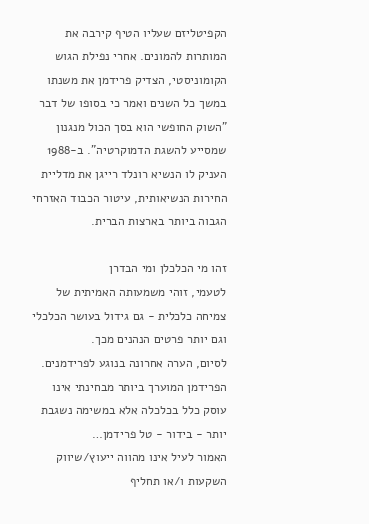הקפיטליזם שעליו הטיף קירבה את המותרות להמונים. אחרי נפילת הגוש הקומוניסטי, הצדיק פרידמן את משנתו במשך כל השנים ואמר כי בסופו של דבר "השוק החופשי הוא בסך הכול מנגנון שמסייע להשגת הדמוקרטיה". ב-1988 העניק לו הנשיא רונלד רייגן את מדליית החירות הנשיאותית, עיטור הכבוד האזרחי הגבוה ביותר בארצות הברית.

זהו מי הכלכלן ומי הבדרן
לטעמי, זוהי משמעותה האמיתית של צמיחה כלכלית - גם גידול בעושר הכלכלי וגם יותר פרטים הנהנים מכך.
לסיום, הערה אחרונה בנוגע לפרידמנים. הפרידמן המוערך ביותר מבחינתי אינו עוסק כלל בכלכלה אלא במשימה נשגבת יותר - בידור - טל פרידמן…
האמור לעיל אינו מהווה ייעוץ/שיווק השקעות ו/או תחליף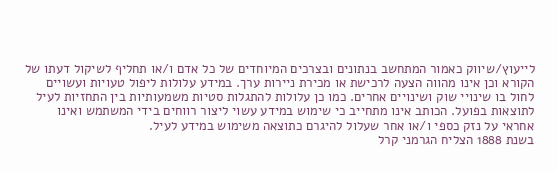לייעוץ/שיווק כאמור המתחשב בנתונים ובצרכים המיוחדים של כל אדם ו/או תחליף לשיקול דעתו של הקורא וכן אינו מהווה הצעה לרכישת או מכירת ניירות ערך. במידע עלולות ליפול טעויות ועשויים לחול בו שינויי שוק ושינויים אחרים. כמו כן עלולות להתגלות סטיות משמעותיות בין התחזיות לעיל לתוצאות בפועל. הכותב אינו מתחייב כי שימוש במידע עשוי ליצור רווחים בידי המשתמש ואינו אחראי על נזק כספי ו/או אחר שעלול להיגרם כתוצאה משימוש במידע לעיל.
בשנת 1888 הצליח הגרמני קרל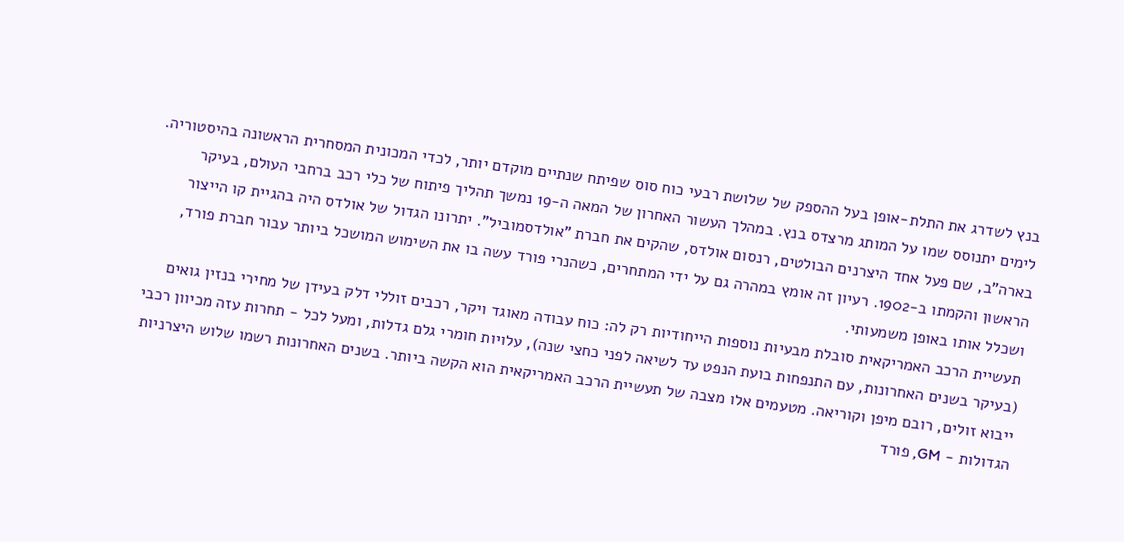בנץ לשדרג את התלת-אופן בעל ההספק של שלושת רבעי כוח סוס שפיתח שנתיים מוקדם יותר, לכדי המכונית המסחרית הראשונה בהיסטוריה. לימים יתנוסס שמו על המותג מרצדס בנץ. במהלך העשור האחרון של המאה ה-19 נמשך תהליך פיתוח של כלי רכב ברחבי העולם, בעיקר בארה"ב, שם פעל אחד היצרנים הבולטים, רנסום אולדס, שהקים את חברת "אולדסמוביל". יתרונו הגדול של אולדס היה בהגיית קו הייצור הראשון והקמתו ב-1902. רעיון זה אומץ במהרה גם על ידי המתחרים, כשהנרי פורד עשה בו את השימוש המושכל ביותר עבור חברת פורד, ושכלל אותו באופן משמעותי.
תעשיית הרכב האמריקאית סובלת מבעיות נוספות הייחודיות רק לה: כוח עבודה מאוגד ויקר, רכבים זוללי דלק בעידן של מחירי בנזין גואים (בעיקר בשנים האחרונות, עם התנפחות בועת הנפט עד לשיאה לפני כחצי שנה), עלויות חומרי גלם גדלות, ומעל לכל - תחרות עזה מכיוון רכבי ייבוא זולים, רובם מיפן וקוריאה. מטעמים אלו מצבה של תעשיית הרכב האמריקאית הוא הקשה ביותר. בשנים האחרונות רשמו שלוש היצרניות הגדולות - GM, פורד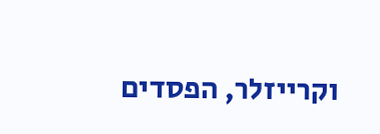וקרייזלר, הפסדים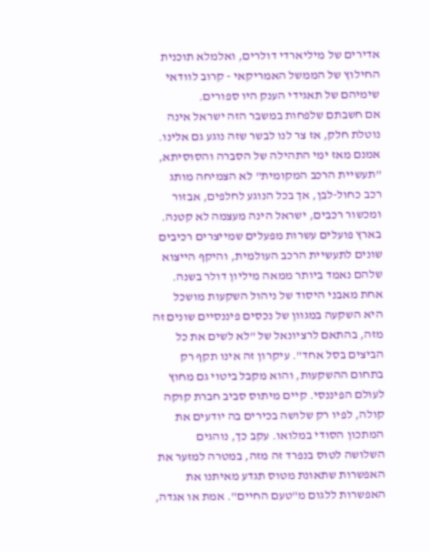אדירים של מיליארדי דולרים, ואלמלא תוכנית החילוץ של הממשל האמריקאי - קרוב לוודאי שימיהם של תאגידי הענק היו ספורים.
אם חשבתם שלפחות במשבר הזה ישראל אינה נוטלת חלק, אז צר לנו לבשר שזה נוגע גם אלינו. אמנם מאז ימי התהילה של הסברה והסוסיתא, "תעשיית הרכב המקומית" לא הצמיחה מותג רכב כחול-לבן, אך בכל הנוגע לחלפים, אבזור ומכשור רכבים, ישראל הינה מעצמה לא קטנה. בארץ פועלים עשרות מפעלים שמייצרים רכיבים שונים לתעשיית הרכב העולמית, והיקף הייצוא שלהם נאמד ביותר ממאה מיליון דולר בשנה.
אחת מאבני היסוד של ניהול השקעות מושכל היא השקעה במגוון של נכסים פיננסיים שונים זה מזה, בהתאם לרציונאל של "לא לשים את כל הביצים בסל אחד". עיקרון זה אינו תקף רק בתחום ההשקעות, והוא מקבל ביטוי גם מחוץ לעולם הפיננסי. קיים מיתוס סביב חברת קוקה קולה, לפיו רק שלושה בכירים בה יודעים את המתכון הסודי במלואו. עקב כך, נוהגים השלושה לטוס בנפרד זה מזה, במטרה למזער את האפשרות שתאונת מטוס תגדע מאיתנו את האפשרות ללגום מ"טעם החיים". אמת או אגדה,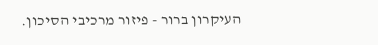העיקרון ברור - פיזור מרכיבי הסיכון.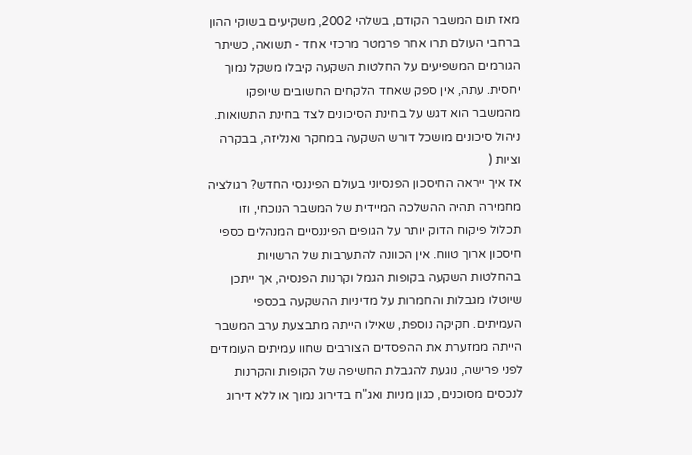מאז תום המשבר הקודם, בשלהי 2002, משקיעים בשוקי ההון ברחבי העולם תרו אחר פרמטר מרכזי אחד - תשואה, כשיתר הגורמים המשפיעים על החלטות השקעה קיבלו משקל נמוך יחסית. עתה, אין ספק שאחד הלקחים החשובים שיופקו מהמשבר הוא דגש על בחינת הסיכונים לצד בחינת התשואות. ניהול סיכונים מושכל דורש השקעה במחקר ואנליזה, בבקרה וציות (
אז איך ייראה החיסכון הפנסיוני בעולם הפיננסי החדש? רגולציה מחמירה תהיה ההשלכה המיידית של המשבר הנוכחי, וזו תכלול פיקוח הדוק יותר על הגופים הפיננסיים המנהלים כספי חיסכון ארוך טווח. אין הכוונה להתערבות של הרשויות בהחלטות השקעה בקופות הגמל וקרנות הפנסיה, אך ייתכן שיוטלו מגבלות והחמרות על מדיניות ההשקעה בכספי העמיתים. חקיקה נוספת, שאילו הייתה מתבצעת ערב המשבר הייתה ממזערת את ההפסדים הצורבים שחוו עמיתים העומדים לפני פרישה, נוגעת להגבלת החשיפה של הקופות והקרנות לנכסים מסוכנים, כגון מניות ואג"ח בדירוג נמוך או ללא דירוג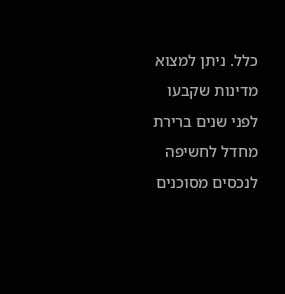כלל. ניתן למצוא מדינות שקבעו לפני שנים ברירת מחדל לחשיפה לנכסים מסוכנים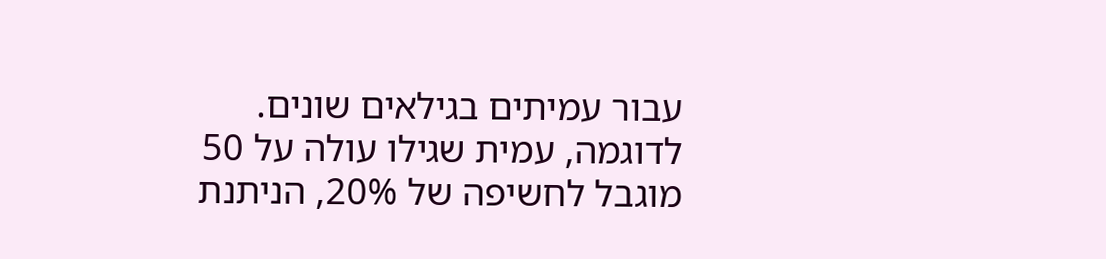עבור עמיתים בגילאים שונים. לדוגמה, עמית שגילו עולה על 50 מוגבל לחשיפה של 20%, הניתנת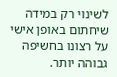לשינוי רק במידה שיחתום באופן אישי על רצונו בחשיפה גבוהה יותר.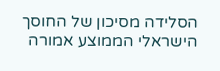הסלידה מסיכון של החוסך הישראלי הממוצע אמורה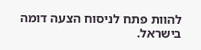להוות פתח לניסוח הצעה דומה בישראל.